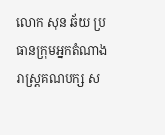លោក សុន ឆ័យ ប្រធានក្រុមអ្នកតំណាងរាស្រ្តគណបក្ស ស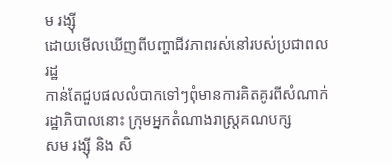ម រង្ស៊ី
ដោយមើលឃើញពីបញ្ហាជីវភាពរស់នៅរបស់ប្រជាពលរដ្ឋ
កាន់តែជួបផលលំបាកទៅៗពុំមានការគិតគូរពីសំណាក់រដ្ឋាភិបាលនោះ ក្រុមអ្នកតំណាងរាស្ត្រគណបក្ស
សម រង្ស៊ី និង សិ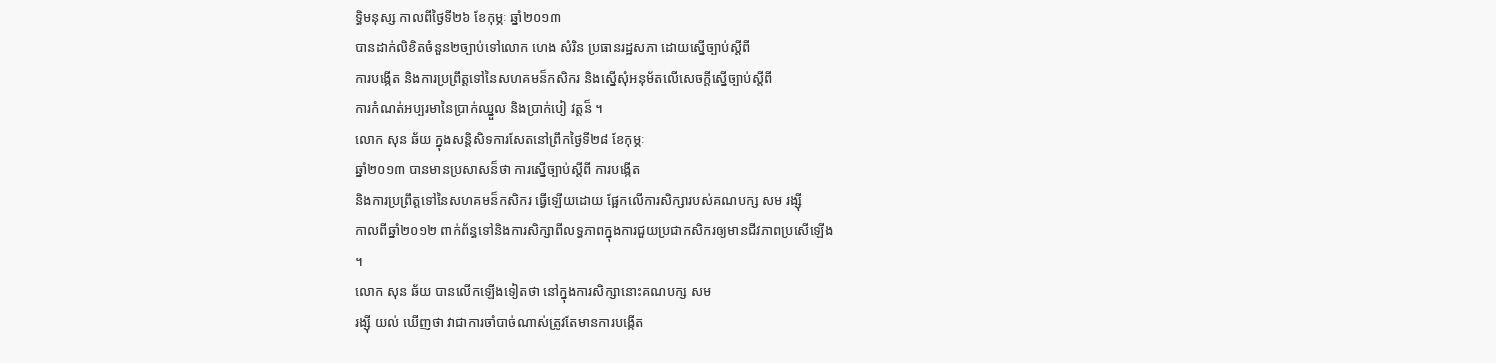ទ្ធិមនុស្ស កាលពីថ្ងៃទី២៦ ខែកុម្ភៈ ឆ្នាំ២០១៣
បានដាក់លិខិតចំនួន២ច្បាប់ទៅលោក ហេង សំរិន ប្រធានរដ្ឋសភា ដោយស្នើច្បាប់ស្តីពី
ការបង្កើត និងការប្រព្រឹត្តទៅនៃសហគមន៏កសិករ និងស្នើសុំអនុម័តលើសេចក្តីស្នើច្បាប់ស្តីពី
ការកំណត់អប្បរមានៃប្រាក់ឈ្នួល និងប្រាក់បៀ វត្តន៏ ។
លោក សុន ឆ័យ ក្នុងសន្តិសិទការសែតនៅព្រឹកថ្ងៃទី២៨ ខែកុម្ភៈ
ឆ្នាំ២០១៣ បានមានប្រសាសន៏ថា ការស្នើច្បាប់ស្តីពី ការបង្កើត
និងការប្រព្រឹត្តទៅនៃសហគមន៏កសិករ ធ្វើឡើយដោយ ផ្អែកលើការសិក្សារបស់គណបក្ស សម រង្ស៊ី
កាលពីឆ្នាំ២០១២ ពាក់ព័ន្ធទៅនិងការសិក្សាពីលទ្ធភាពក្នុងការជួយប្រជាកសិករឲ្យមានជីវភាពប្រសើឡើង
។
លោក សុន ឆ័យ បានលើកឡើងទៀតថា នៅក្នុងការសិក្សានោះគណបក្ស សម
រង្ស៊ី យល់ ឃើញថា វាជាការចាំបាច់ណាស់ត្រូវតែមានការបង្កើត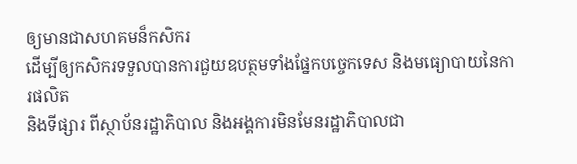ឲ្យមានជាសហគមន៏កសិករ
ដើម្បីឲ្យកសិករទទួលបានការជួយឧបត្ថមទាំងផ្នែកបច្ចេកទេស និងមធ្យោបាយនៃការផលិត
និងទីផ្សារ ពីស្ថាប័នរដ្ឋាភិបាល និងអង្គការមិនមែនរដ្ឋាភិបាលជា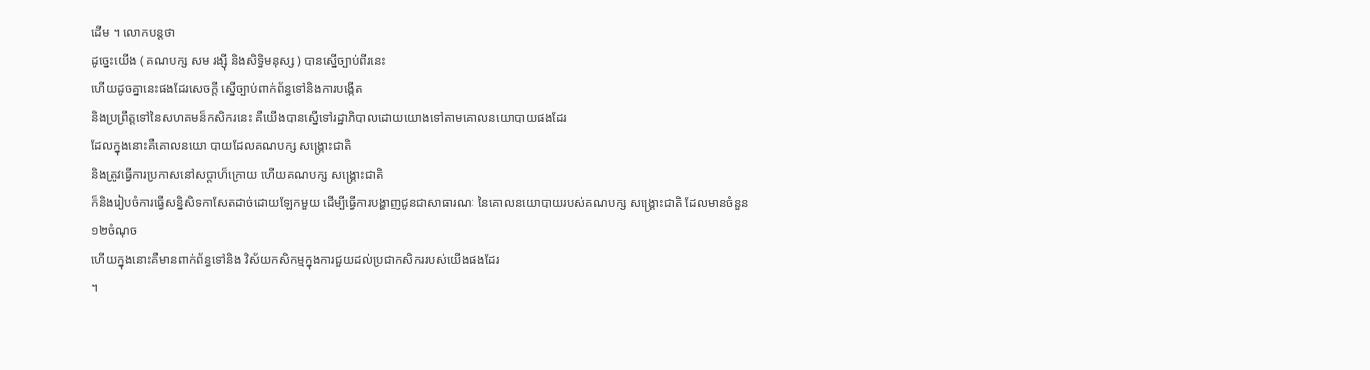ដើម ។ លោកបន្តថា
ដូច្នេះយើង ( គណបក្ស សម រង្ស៊ី និងសិទ្ធិមនុស្ស ) បានស្នើច្បាប់ពីរនេះ
ហើយដូចគ្នានេះផងដែរសេចក្តី ស្នើច្បាប់ពាក់ព័ន្ធទៅនិងការបង្កើត
និងប្រព្រឹត្តទៅនៃសហគមន៏កសិករនេះ គឺយើងបានស្នើទៅរដ្ឋាភិបាលដោយយោងទៅតាមគោលនយោបាយផងដែរ
ដែលក្នុងនោះគឺគោលនយោ បាយដែលគណបក្ស សង្គ្រោះជាតិ
និងត្រូវធ្វើការប្រកាសនៅសប្តាហ៏ក្រោយ ហើយគណបក្ស សង្គ្រោះជាតិ
ក៏និងរៀបចំការធ្វើសន្និសិទកាសែតដាច់ដោយឡែកមួយ ដើម្បីធ្វើការបង្ហាញជូនជាសាធារណៈ នៃគោលនយោបាយរបស់គណបក្ស សង្គ្រោះជាតិ ដែលមានចំនួន
១២ចំណុច
ហើយក្នុងនោះគឺមានពាក់ព័ន្ធទៅនិង វិស័យកសិកម្មក្នុងការជួយដល់ប្រជាកសិកររបស់យើងផងដែរ
។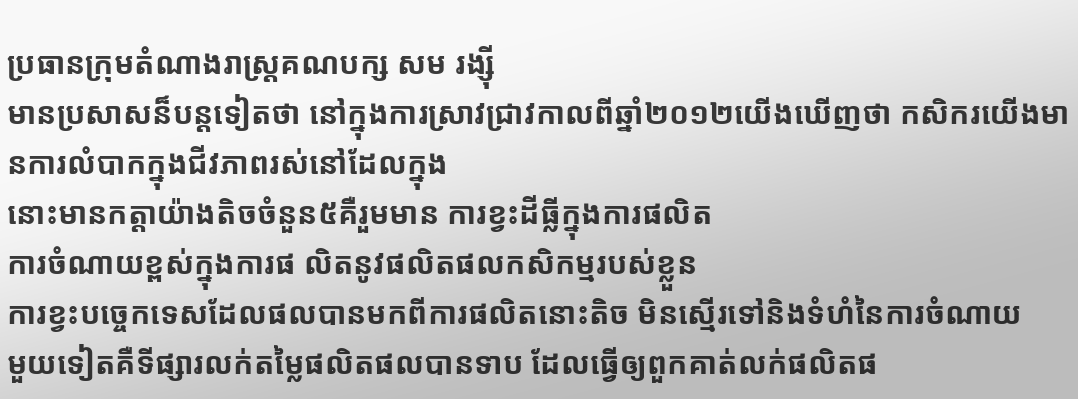ប្រធានក្រុមតំណាងរាស្រ្តគណបក្ស សម រង្ស៊ី
មានប្រសាសន៏បន្តទៀតថា នៅក្នុងការស្រាវជ្រាវកាលពីឆ្នាំ២០១២យើងឃើញថា កសិករយើងមានការលំបាកក្នុងជីវភាពរស់នៅដែលក្នុង
នោះមានកត្តាយ៉ាងតិចចំនួន៥គឺរួមមាន ការខ្វះដីធ្លីក្នុងការផលិត
ការចំណាយខ្ពស់ក្នុងការផ លិតនូវផលិតផលកសិកម្មរបស់ខ្លួន
ការខ្វះបច្ចេកទេសដែលផលបានមកពីការផលិតនោះតិច មិនស្មើរទៅនិងទំហំនៃការចំណាយ
មួយទៀតគឺទីផ្សារលក់តម្លៃផលិតផលបានទាប ដែលធ្វើឲ្យពួកគាត់លក់ផលិតផ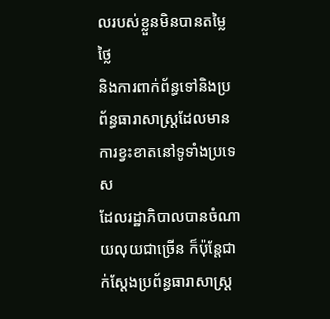លរបស់ខ្លួនមិនបានតម្លៃថ្លៃ
និងការពាក់ព័ន្ធទៅនិងប្រ ព័ន្ធធារាសាស្រ្តដែលមានការខ្វះខាតនៅទូទាំងប្រទេស
ដែលរដ្ឋាភិបាលបានចំណាយលុយជាច្រើន ក៏ប៉ុន្តែជាក់ស្តែងប្រព័ន្ធធារាសាស្រ្ត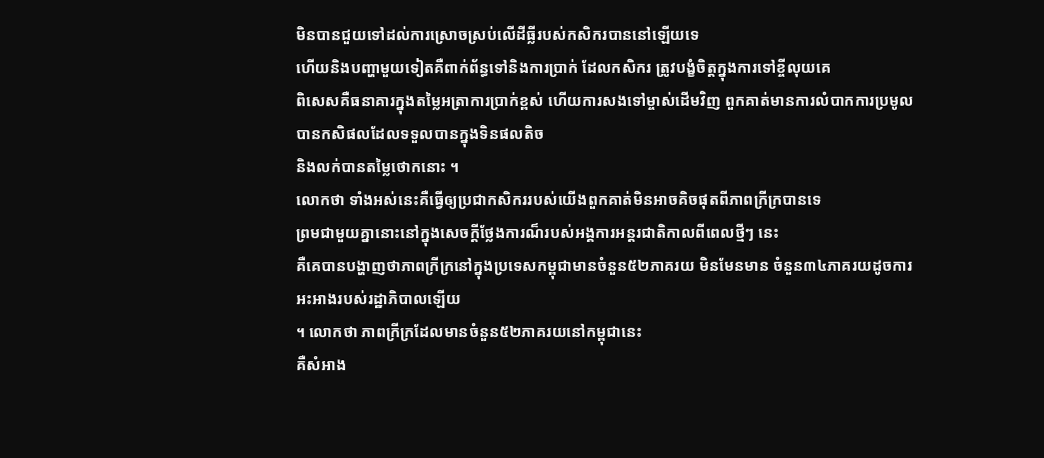មិនបានជួយទៅដល់ការស្រោចស្រប់លើដីធ្លីរបស់កសិករបាននៅឡើយទេ
ហើយនិងបញ្ហាមួយទៀតគឺពាក់ព័ន្ធទៅនិងការប្រាក់ ដែលកសិករ ត្រូវបង្ខំចិត្តក្នុងការទៅខ្ចីលុយគេ
ពិសេសគឺធនាគារក្នុងតម្លៃអត្រាការប្រាក់ខ្ពស់ ហើយការសងទៅម្ចាស់ដើមវិញ ពួកគាត់មានការលំបាកការប្រមូលបានកសិផលដែលទទួលបានក្នុងទិនផលតិច
និងលក់បានតម្លៃថោកនោះ ។
លោកថា ទាំងអស់នេះគឺធ្វើឲ្យប្រជាកសិកររបស់យើងពួកគាត់មិនអាចគិចផុតពីភាពក្រីក្របានទេ
ព្រមជាមួយគ្នានោះនៅក្នុងសេចក្តីថ្លែងការណ៏របស់អង្គការអន្តរជាតិកាលពីពេលថ្មីៗ នេះ
គឺគេបានបង្ហាញថាភាពក្រីក្រនៅក្នុងប្រទេសកម្ពុជាមានចំនួន៥២ភាគរយ មិនមែនមាន ចំនួន៣៤ភាគរយដូចការអះអាងរបស់រដ្ឋាភិបាលឡើយ
។ លោកថា ភាពក្រីក្រដែលមានចំនួន៥២ភាគរយនៅកម្ពុជានេះ
គឺសំអាង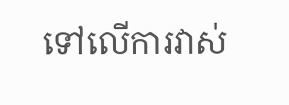ទៅលើការវាស់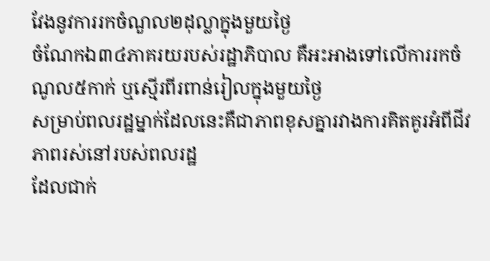វែងនូវការរកចំណួល២ដុល្លាក្នុងមួយថ្ងៃ
ចំណែកឯ៣៤ភាគរយរបស់រដ្ឋាភិបាល គឺអះអាងទៅលើការរកចំណូល៥កាក់ ឬស្មើរពីរពាន់រៀលក្នុងមួយថ្ងៃ
សម្រាប់ពលរដ្ឋម្នាក់ដែលនេះគឺជាភាពខុសគ្នារវាងការគិតគូរអំពីជីវភាពរស់នៅរបស់ពលរដ្ឋ
ដែលជាក់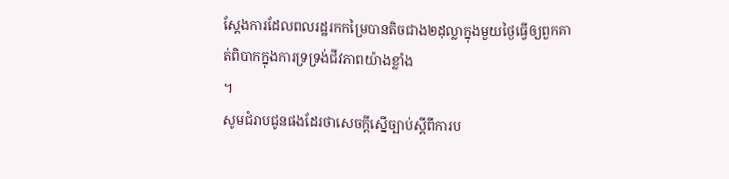ស្តែងការដែលពលរដ្ឋរកកម្រៃបានតិចជាង២ដុល្លាក្នុងមួយថ្ងៃធ្វើឲ្យពួកគាត់ពិបាកក្នុងការទ្រទ្រង់ជីវភាពយ៉ាងខ្លាំង
។
សូមជំរាបជូនផងដែរថាសេចក្តីស្នើច្បាប់ស្តីពីការប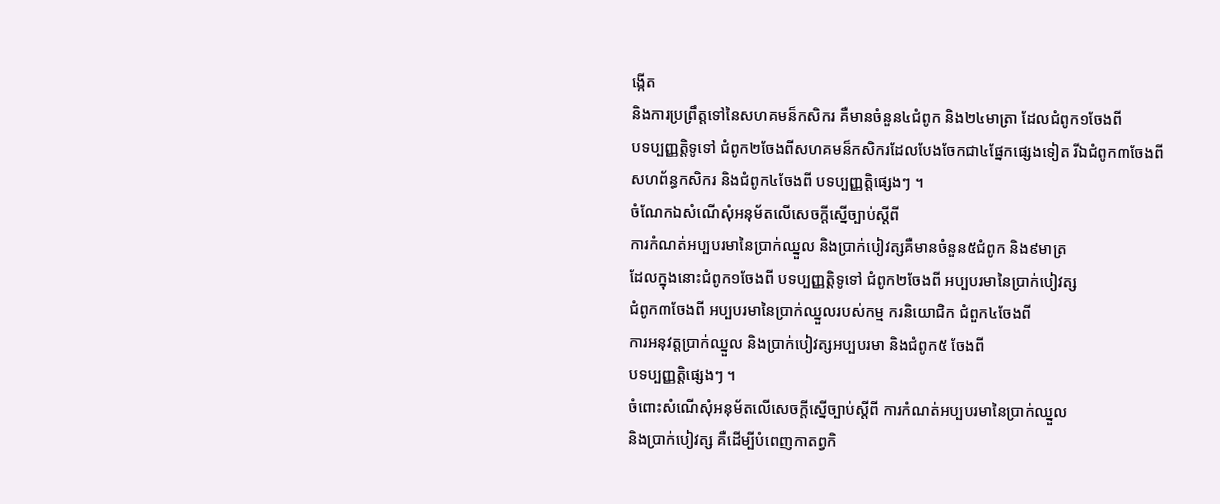ង្កើត
និងការប្រព្រឹត្តទៅនៃសហគមន៏កសិករ គឺមានចំនួន៤ជំពូក និង២៤មាត្រា ដែលជំពូក១ចែងពី
បទប្បញ្ញត្តិទូទៅ ជំពូក២ចែងពីសហគមន៏កសិករដែលបែងចែកជា៤ផ្នែកផ្សេងទៀត រីឯជំពូក៣ចែងពី
សហព័ន្ធកសិករ និងជំពូក៤ចែងពី បទប្បញ្ញត្តិផ្សេងៗ ។
ចំណែកឯសំណើសុំអនុម័តលើសេចក្តីស្នើច្បាប់ស្តីពី
ការកំណត់អប្បបរមានៃប្រាក់ឈ្នួល និងប្រាក់បៀវត្សគឺមានចំនួន៥ជំពូក និង៩មាត្រ
ដែលក្នុងនោះជំពូក១ចែងពី បទប្បញ្ញត្តិទូទៅ ជំពូក២ចែងពី អប្បបរមានៃប្រាក់បៀវត្ស
ជំពូក៣ចែងពី អប្បបរមានៃប្រាក់ឈ្នួលរបស់កម្ម ករនិយោជិក ជំពួក៤ចែងពី
ការអនុវត្តប្រាក់ឈ្នួល និងប្រាក់បៀវត្សអប្បបរមា និងជំពូក៥ ចែងពី
បទប្បញ្ញត្តិផ្សេងៗ ។
ចំពោះសំណើសុំអនុម័តលើសេចក្តីស្នើច្បាប់ស្តីពី ការកំណត់អប្បបរមានៃប្រាក់ឈ្នួល
និងប្រាក់បៀវត្ស គឺដើម្បីបំពេញកាតព្វកិ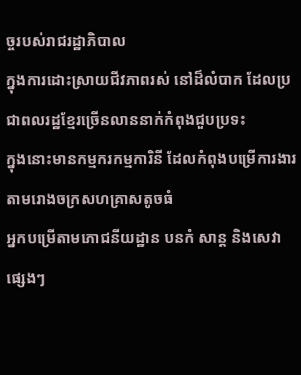ច្ចរបស់រាជរដ្ឋាភិបាល
ក្នុងការដោះស្រាយជីវភាពរស់ នៅដ៏លំបាក ដែលប្រជាពលរដ្ឋខ្មែរច្រើនលាននាក់កំពុងជួបប្រទះ
ក្នុងនោះមានកម្មករកម្មការិនី ដែលកំពុងបម្រើការងារតាមរោងចក្រសហគ្រាសតូចធំ
អ្នកបម្រើតាមភោជនីយដ្ឋាន បនកំ សាន្ត និងសេវាផ្សេងៗ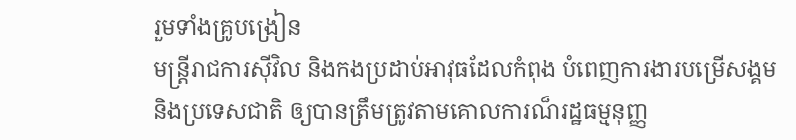រួមទាំងគ្រូបង្រៀន
មន្រ្តីរាជការស៊ីវិល និងកងប្រដាប់អាវុធដែលកំពុង បំពេញការងារបម្រើសង្គម
និងប្រទេសជាតិ ឲ្យបានត្រឹមត្រូវតាមគោលការណ៏រដ្ឋធម្មនុញ្ញ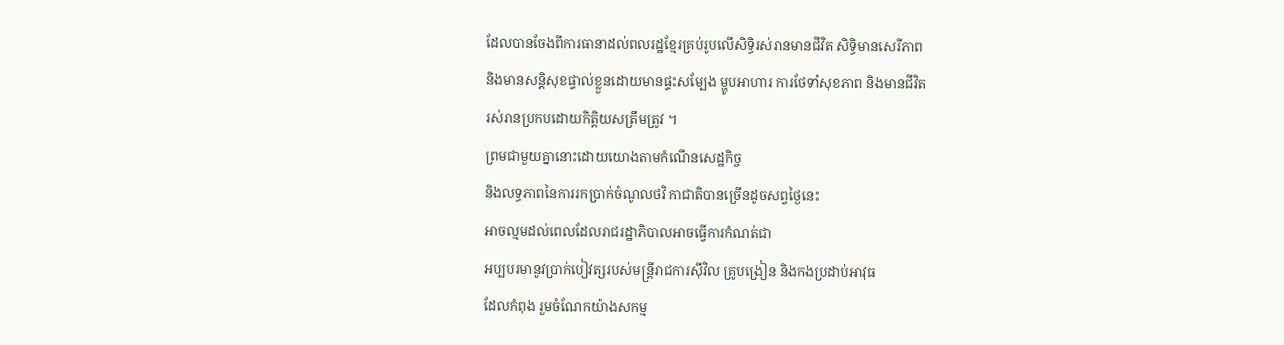ដែលបានចែងពីការធានាដល់ពលរដ្ឋខ្មែរគ្រប់រូបលើសិទ្ធិរស់រានមានជីវិត សិទ្ធិមានសេរីភាព
និងមានសន្តិសុខផ្ទាល់ខ្លួនដោយមានផ្ទះសម្បែង ម្ហូបអាហារ ការថែទាំសុខភាព និងមានជីវិត
រស់រានប្រកបដោយកិត្តិយសត្រឹមត្រូវ ។
ព្រមជាមួយគ្នានោះដោយយោងតាមកំណើនសេដ្ឋកិច្ច
និងលទ្ធភាពនៃការរកប្រាក់ចំណូលថវិ កាជាតិបានច្រើនដូចសព្វថ្ងៃនេះ
អាចល្មមដល់ពេលដែលរាជរដ្ឋាភិបាលអាចធ្វើការកំណត់ជា
អប្បបរមានូវប្រាក់បៀវត្សរបស់មន្រ្តីរាជការស៊ីវិល គ្រូបង្រៀន និងកងប្រដាប់អាវុធ
ដែលកំពុង រួមចំណែកយ៉ាងសកម្ម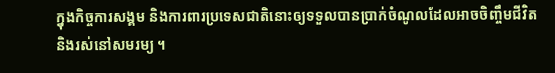ក្នុងកិច្ចការសង្គម និងការពារប្រទេសជាតិនោះឲ្យទទួលបានប្រាក់ចំណូលដែលអាចចិញ្ចឹមជីវិត
និងរស់នៅសមរម្យ ។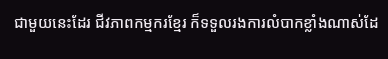ជាមួយនេះដែរ ជីវភាពកម្មករខ្មែរ ក៏ទទួលរងការលំបាកខ្លាំងណាស់ដែ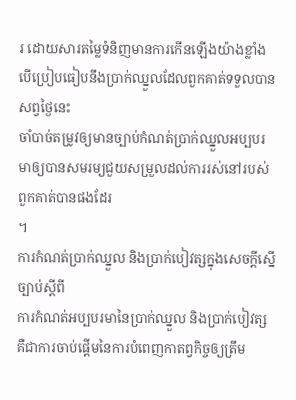រ ដោយសារតម្លៃទំនិញមានការកើនឡើងយ៉ាងខ្លាំងបើប្រៀបធៀបនឹងប្រាក់ឈ្នួលដែលពួកគាត់ទទួលបានសព្វថ្ងៃនេះ
ចាំបាច់តម្រូវឲ្យមានច្បាប់កំណត់ប្រាក់ឈ្នួលអប្បបរមាឲ្យបានសមរម្យជួយសម្រួលដល់ការរស់នៅរបស់ពួកគាត់បានផងដែរ
។
ការកំណត់ប្រាក់ឈ្នួល និងប្រាក់បៀវត្សក្នុងសេចក្តីស្នើច្បាប់ស្តីពី
ការកំណត់អប្បបរមានៃប្រាក់ឈ្នួល និងប្រាក់បៀវត្ស
គឺជាការចាប់ផ្តើមនៃការបំពេញកាតព្វកិច្ចឲ្យត្រឹម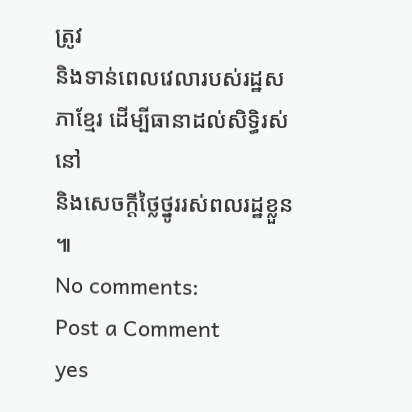ត្រូវ
និងទាន់ពេលវេលារបស់រដ្ឋសភាខ្មែរ ដើម្បីធានាដល់សិទ្ធិរស់នៅ
និងសេចក្តីថ្លៃថ្នូររស់ពលរដ្ឋខ្លួន ៕
No comments:
Post a Comment
yes